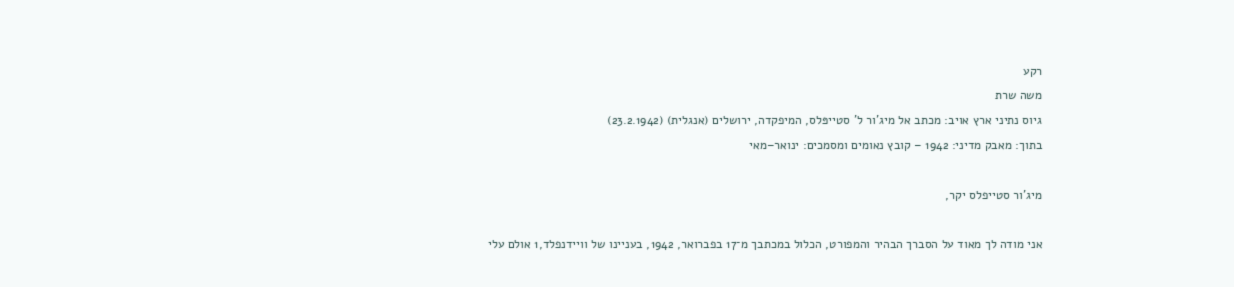רקע
משה שרת
גיוס נתיני ארץ אויב: מכתב אל מיג'ור ל' סטייפּלס, המיפקדה, ירושלים (אנגלית) (23.2.1942)
בתוך: מאבק מדיני: 1942 – קובץ נאומים ומסמכים: ינואר–מאי

מיג’ור סטייפלס יקר,

אני מודה לך מאוד על הסברך הבהיר והמפורט, הכלול במכתבך מ־17 בפברואר, 1942, בעניינו של וויידנפלד,1 אולם עלי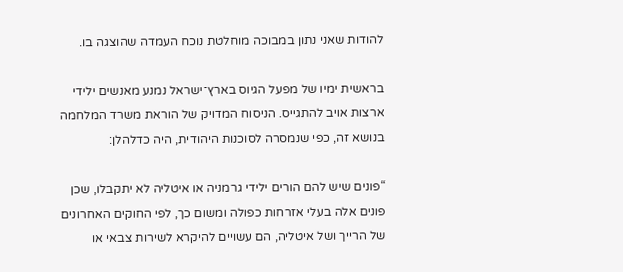להודות שאני נתון במבוכה מוחלטת נוכח העמדה שהוצגה בו.

בראשית ימיו של מפעל הגיוס בארץ־ישראל נמנע מאנשים ילידי ארצות אויב להתגייס. הניסוח המדויק של הוראת משרד המלחמה בנושא זה, כפי שנמסרה לסוכנות היהודית, היה כדלהלן:

“פונים שיש להם הורים ילידי גרמניה או איטליה לא יתקבלו, שכן פונים אלה בעלי אזרחות כפולה ומשום כך, לפי החוקים האחרונים של הרייך ושל איטליה, הם עשויים להיקרא לשירות צבאי או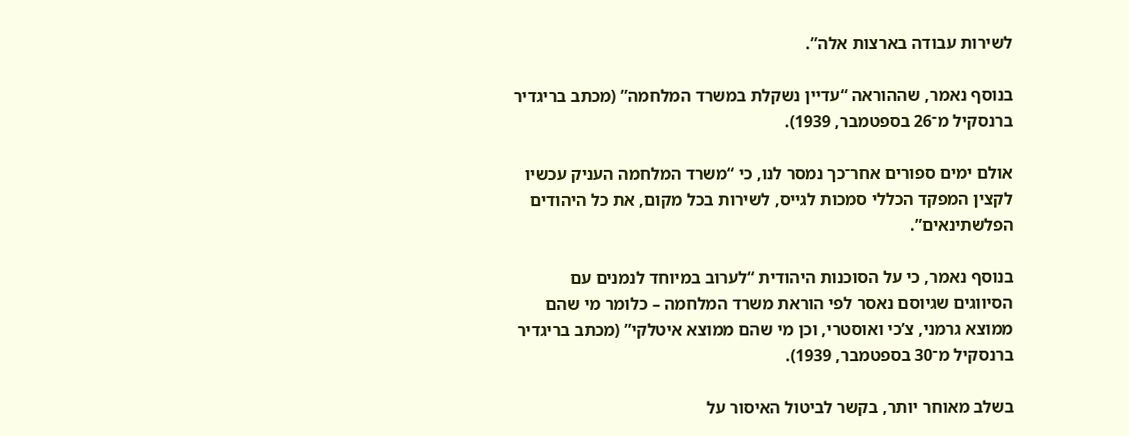לשירות עבודה בארצות אלה”.

בנוסף נאמר, שההוראה “עדיין נשקלת במשרד המלחמה” (מכתב בריגדיר ברנסקיל מ־26 בספטמבר, 1939).

אולם ימים ספורים אחר־כך נמסר לנו, כי “משרד המלחמה העניק עכשיו לקצין המפקד הכללי סמכות לגייס, לשירות בכל מקום, את כל היהודים הפלשתינאים”.

בנוסף נאמר, כי על הסוכנות היהודית “לערוב במיוחד לנמנים עם הסיווגים שגיוסם נאסר לפי הוראת משרד המלחמה – כלומר מי שהם ממוצא גרמני, צ’כי ואוסטרי, וכן מי שהם ממוצא איטלקי” (מכתב בריגדיר ברנסקיל מ־30 בספטמבר, 1939).

בשלב מאוחר יותר, בקשר לביטול האיסור על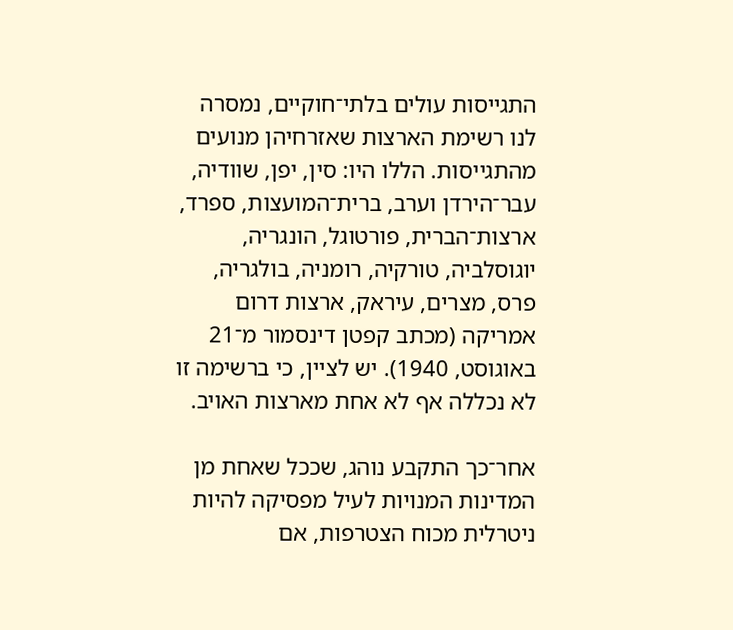התגייסות עולים בלתי־חוקיים, נמסרה לנו רשימת הארצות שאזרחיהן מנועים מהתגייסות. הללו היו: סין, יפן, שוודיה, עבר־הירדן וערב, ברית־המועצות, ספרד, ארצות־הברית, פורטוגל, הונגריה, יוגוסלביה, טורקיה, רומניה, בולגריה, פרס, מצרים, עיראק, ארצות דרום אמריקה (מכתב קפטן דינסמור מ־21 באוגוסט, 1940). יש לציין, כי ברשימה זו לא נכללה אף לא אחת מארצות האויב.

אחר־כך התקבע נוהג, שככל שאחת מן המדינות המנויות לעיל מפסיקה להיות ניטרלית מכוח הצטרפות, אם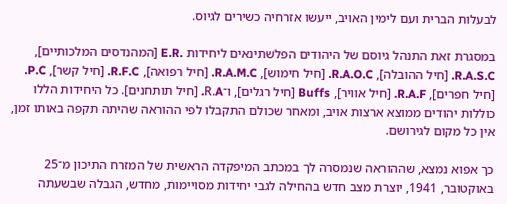לבעלות הברית ועם לימין האויב, ייעשו אזרחיה כשירים לגיוס.

במסגרת זאת התנהל גיוסם של היהודים הפלשתינאים ליחידות .E.R [המהנדסים המלכותיים], R.A.S.C. [חיל ההובלה], R.A.O.C. [חיל חימוש], R.A.M.C. [חיל רפואה], R.F.C. [חיל קשר], P.C. [חיל חפרים], R.A.F. [חיל אוויר], Buffs [חיל רגלים], ו־R.A. [חיל תותחנים]. כל היחידות הללו כוללות יהודים ממוצא ארצות אויב, ומאחר שכולם התקבלו לפי ההוראה שהיתה תקפה באותו זמן, אין כל מקום לגירושם.

כך אפוא נמצא, שההוראה שנמסרה לך במכתב המיפקדה הראשית של המזרח התיכון מ־25 באוקטובר, 1941, יוצרת מצב חדש בהחילה לגבי יחידות מסויימות, מחדש, הגבלה שבשעתה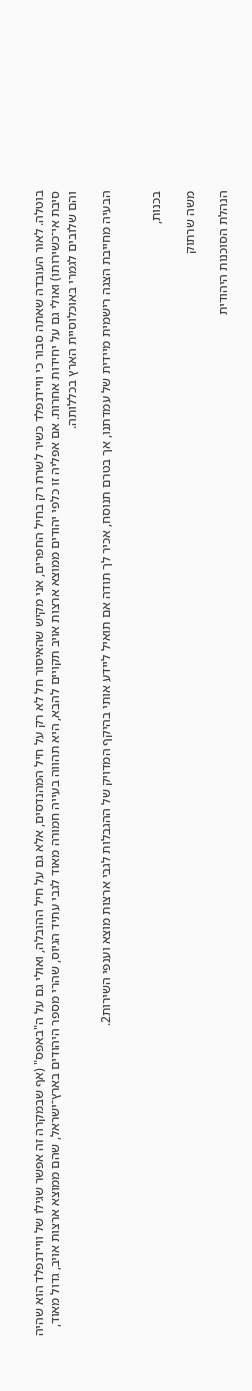בוטלה. לאור העובדה שאתה סבור כי וויידנפלד כשיר לשרת רק בחיל החפרים, אני מקיש שהאיסור חל לא רק על חיל המהנדסים, אלא גם על חיל ההובלה, ואולי גם על ה"באפס" (אף שבמקרה זה אפשר שגילו של וויידנפלד הוא שהיה סיבת אי־כשירותו) ואולי גם על יחידות אחרות. אם אפליה זו כלפי יהודים ממוצא ארצות אויב תקויים להבא, היא תהווה בעייה חמורה מאוד לגבי עתיד הגיוס, שהרי מספר היהודים בארץ־ישראל, שהם ממוצא ארצות אויב, גדול מאוד, והם שלובים לגמרי באוכלוסיית הארץ בכללותה.

הבעיה מחייבת הצגה רישמית מיידית של עמדתנו, אך בטרם תנוסח, אכיר לך תודה אם תואיל ליידע אותי בהיקף המדויק של ההגבלות לגבי ארצות מוצא וענפי השירות2.


בכנות,

משה שרתוק

הנהלת הסוכנות היהודית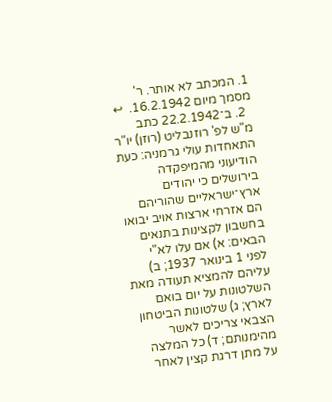1. המכתב לא אותר. ר' מסמך מיום 16.2.1942.  ↩
  2. ב־22.2.1942 כתב מ"ש לפ' רוזנבליט (רוזן) יו"ר התאחדות עולי גרמניה: כעת הודיעוני מהמיפקדה בירושלים כי יהודים ארץ־ישראליים שהוריהם הם אזרחי ארצות אויב יבואו בחשבון לקצינות בתנאים הבאים: א) אם עלו לא"י לפני 1 בינואר 1937; ב) עליהם להמציא תעודה מאת השלטונות על יום בואם לארץ; ג) שלטונות הביטחון הצבאי צריכים לאשר מהימנותם; ד) כל המלצה על מתן דרגת קצין לאחר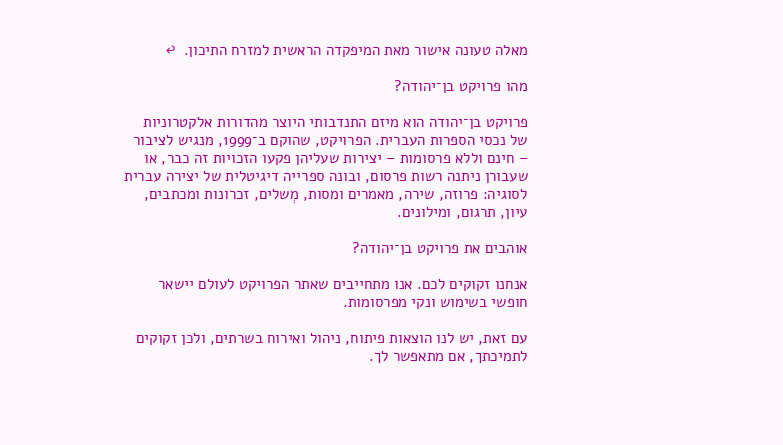מאלה טעונה אישור מאת המיפקדה הראשית למזרח התיכון.  ↩

מהו פרויקט בן־יהודה?

פרויקט בן־יהודה הוא מיזם התנדבותי היוצר מהדורות אלקטרוניות של נכסי הספרות העברית. הפרויקט, שהוקם ב־1999, מנגיש לציבור – חינם וללא פרסומות – יצירות שעליהן פקעו הזכויות זה כבר, או שעבורן ניתנה רשות פרסום, ובונה ספרייה דיגיטלית של יצירה עברית לסוגיה: פרוזה, שירה, מאמרים ומסות, מְשלים, זכרונות ומכתבים, עיון, תרגום, ומילונים.

אוהבים את פרויקט בן־יהודה?

אנחנו זקוקים לכם. אנו מתחייבים שאתר הפרויקט לעולם יישאר חופשי בשימוש ונקי מפרסומות.

עם זאת, יש לנו הוצאות פיתוח, ניהול ואירוח בשרתים, ולכן זקוקים לתמיכתך, אם מתאפשר לך.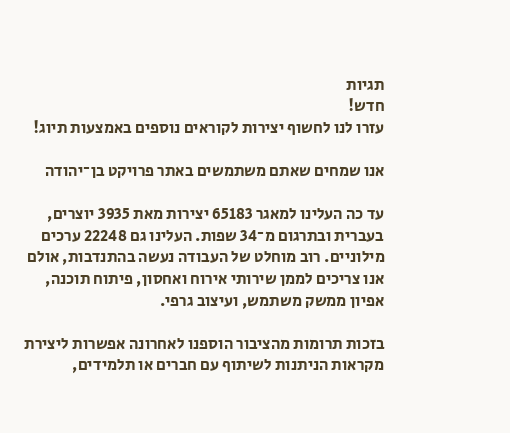תגיות
חדש!
עזרו לנו לחשוף יצירות לקוראים נוספים באמצעות תיוג!

אנו שמחים שאתם משתמשים באתר פרויקט בן־יהודה

עד כה העלינו למאגר 65183 יצירות מאת 3935 יוצרים, בעברית ובתרגום מ־34 שפות. העלינו גם 22248 ערכים מילוניים. רוב מוחלט של העבודה נעשה בהתנדבות, אולם אנו צריכים לממן שירותי אירוח ואחסון, פיתוח תוכנה, אפיון ממשק משתמש, ועיצוב גרפי.

בזכות תרומות מהציבור הוספנו לאחרונה אפשרות ליצירת מקראות הניתנות לשיתוף עם חברים או תלמידים,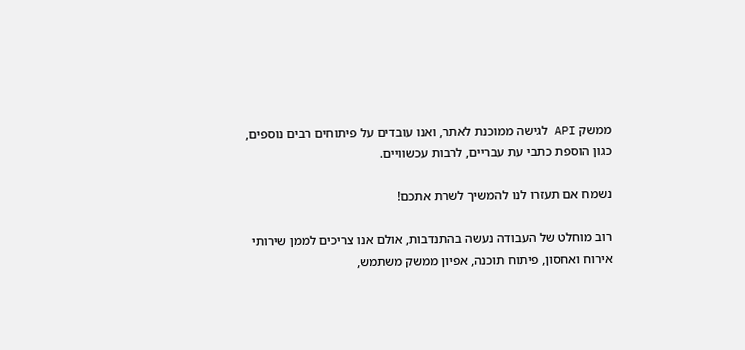ממשק API לגישה ממוכנת לאתר, ואנו עובדים על פיתוחים רבים נוספים, כגון הוספת כתבי עת עבריים, לרבות עכשוויים.

נשמח אם תעזרו לנו להמשיך לשרת אתכם!

רוב מוחלט של העבודה נעשה בהתנדבות, אולם אנו צריכים לממן שירותי אירוח ואחסון, פיתוח תוכנה, אפיון ממשק משתמש,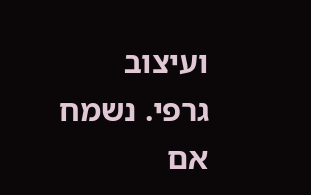ועיצוב גרפי. נשמח אם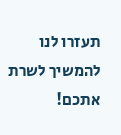תעזרו לנו להמשיך לשרת אתכם!